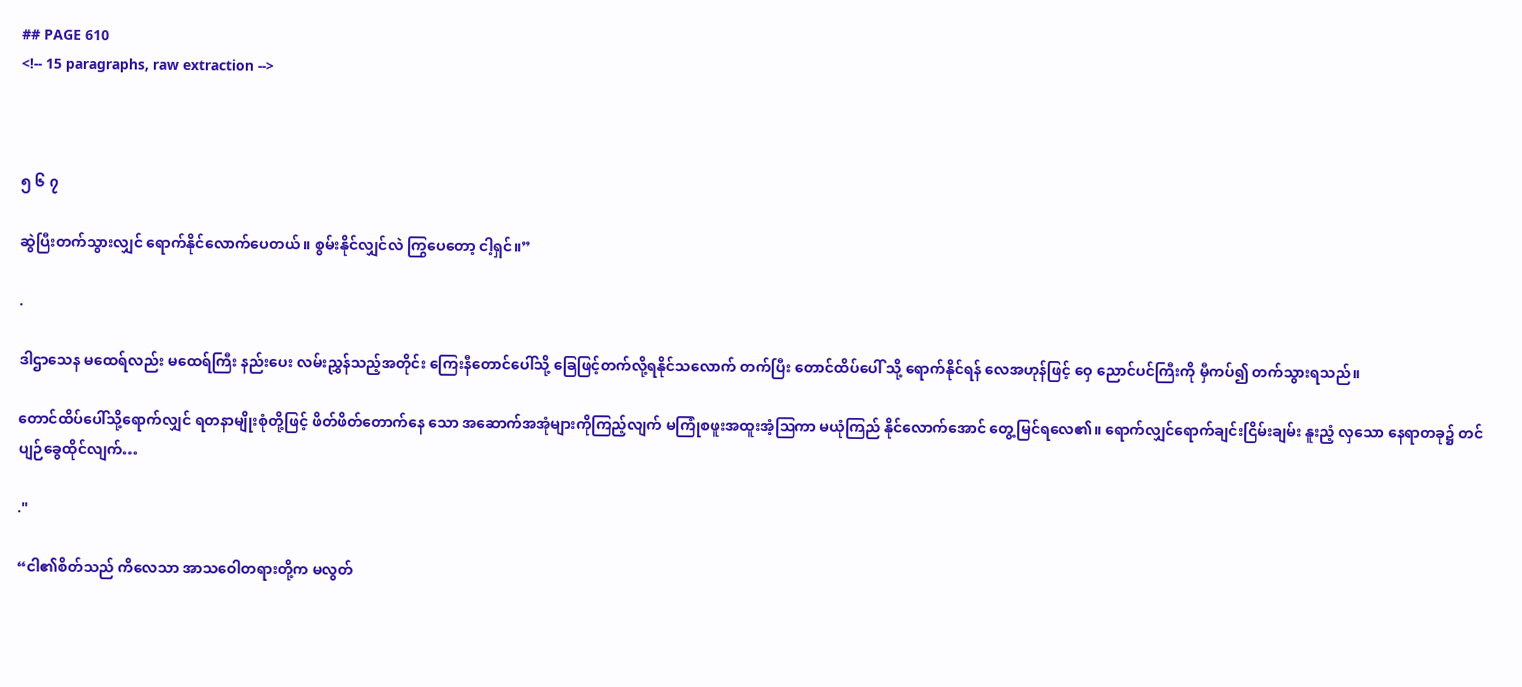## PAGE 610
<!-- 15 paragraphs, raw extraction -->



၅ ၆ ၇

ဆွဲပြီးတက်သွားလျှင် ရောက်နိုင်လောက်ပေတယ်။ စွမ်းနိုင်လျှင်လဲ ကြွပေတော့ ငါ့ရှင်။”

.

ဒါဌာသေန မထေရ်လည်း မထေရ်ကြီး နည်းပေး လမ်းညွှန်သည့်အတိုင်း ကြေးနီတောင်ပေါ်သို့ ခြေဖြင့်တက်လို့ရနိုင်သလောက် တက်ပြီး တောင်ထိပ်ပေါ် သို့ ရောက်နိုင်ရန် လေအဟုန်ဖြင့် ဝှေ ညောင်ပင်ကြီးကို မှီကပ်၍ တက်သွားရသည်။

တောင်ထိပ်ပေါ်သို့ရောက်လျှင် ရတနာမျိုးစုံတို့ဖြင့် ဖိတ်ဖိတ်တောက်နေ သော အဆောက်အအုံများကိုကြည့်လျက် မကြုံစဖူးအထူးအံ့ဩကာ မယုံကြည် နိုင်လောက်အောင် တွေ့မြင်ရလေ၏။ ရောက်လျှင်ရောက်ချင်းငြိမ်းချမ်း နူးညံ့ လှသော နေရာတခု၌ တင်ပျဉ်ခွေထိုင်လျက်…

."

“ငါ၏စိတ်သည် ကိလေသာ အာသဝေါတရားတို့က မလွတ်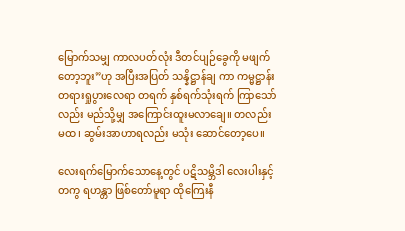မြောက်သမျှ ကာလပတ်လုံး ဒီတင်ပျဉ်ခွေကို မဖျက်တော့ဘူး”ဟု အပြီးအပြတ် သန္နိဋ္ဌာန်ချ ကာ ကမ္မဋ္ဌာန်းတရားရှုပွားလေရာ တရက် နှစ်ရက်သုံးရက် ကြာသော်လည်း မည်သို့မျှ အကြောင်းထူးမလာချေ။ တလည်းမထ၊ ဆွမ်းအာဟာရလည်း မသုံး ဆောင်တော့ပေ။

လေးရက်မြောက်သောနေ့တွင် ပဋိသမ္ဘိဒါ လေးပါးနှင့်တကွ ရဟန္တာ ဖြစ်တော်မူရာ ထိုကြေးနီ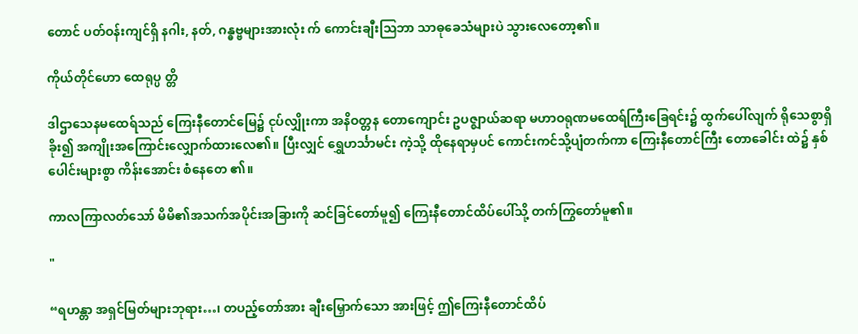တောင် ပတ်ဝန်းကျင်ရှိ နဂါး, နတ်, ဂန္ဓဗ္ဗများအားလုံး က် ကောင်းချီးသြဘာ သာဓုခေသံများပဲ သွားလေတော့၏။

ကိုယ်တိုင်ဟော ထေရုပ္ပ တ္တိ

ဒါဌာသေနမထေရ်သည် ကြေးနီတောင်မြေ၌ ငုပ်လျှိုးကာ အနိဝတ္တန တောကျောင်း ဥပဇ္ဈာယ်ဆရာ မဟာဝရုဏမထေရ်ကြီးခြေရင်း၌ ထွက်ပေါ်လျက် ရိုသေစွာရှိခိုး၍ အကျိုးအကြောင်းလျှောက်ထားလေ၏။ ပြီးလျှင် ရွှေဟင်္သာမင်း ကဲ့သို့ ထိုနေရာမှပင် ကောင်းကင်သို့ပျံတက်ကာ ကြေးနီတောင်ကြီး တောခေါင်း ထဲ၌ နှစ်ပေါင်းများစွာ ကိန်းအောင်း စံနေတေ ၏။

ကာလကြာလတ်သော် မိမိ၏အသက်အပိုင်းအခြားကို ဆင်ခြင်တော်မူ၍ ကြေးနီတောင်ထိပ်ပေါ်သို့ တက်ကြွတော်မူ၏။

"

“ရဟန္တာ အရှင်မြတ်များဘုရား…၊ တပည့်တော်အား ချီးမြှောက်သော အားဖြင့် ဤကြေးနီတောင်ထိပ်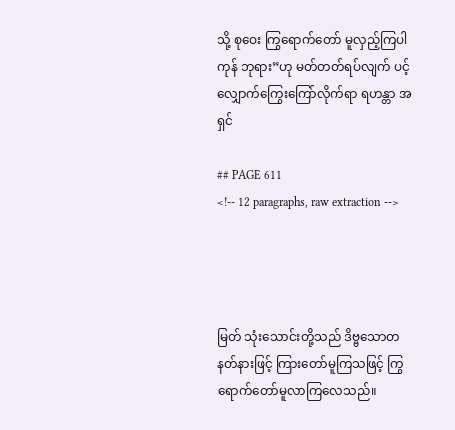သို့ စုဝေး ကြွရောက်တော် မူလှည့်ကြပါကုန် ဘုရား”ဟု မတ်တတ်ရပ်လျက် ပင့်လျှောက်ကြွေးကြော်လိုက်ရာ ရဟန္တာ အရှင်

## PAGE 611
<!-- 12 paragraphs, raw extraction -->




မြတ် သုံးသောင်းတို့သည် ဒိဗ္ဗသောတနတ်နားဖြင့် ကြားတော်မူကြသဖြင့် ကြွရောက်တော်မူလာကြလေသည်။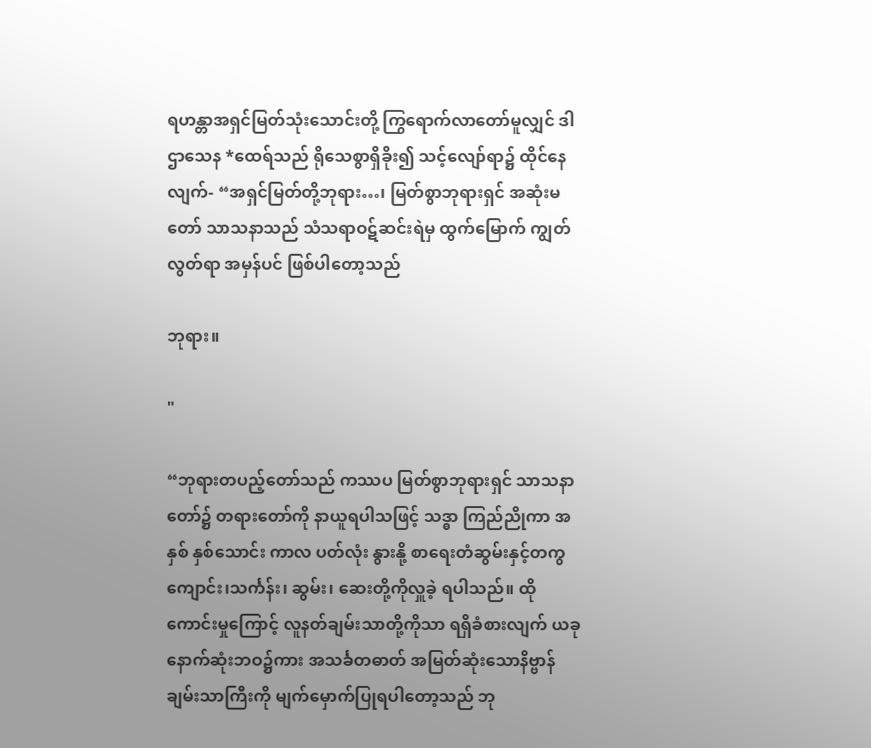ရဟန္တာအရှင်မြတ်သုံးသောင်းတို့ ကြွရောက်လာတော်မူလျှင် ဒါဌာသေန *ထေရ်သည် ရိုသေစွာရှိခိုး၍ သင့်လျော်ရာ၌ ထိုင်နေလျက်- “အရှင်မြတ်တို့ဘုရား…၊ မြတ်စွာဘုရားရှင် အဆုံးမတော် သာသနာသည် သံသရာဝဋ်ဆင်းရဲမှ ထွက်မြောက် ကျွတ်လွတ်ရာ အမှန်ပင် ဖြစ်ပါတော့သည်

ဘုရား။

"

“ဘုရားတပည့်တော်သည် ကဿပ မြတ်စွာဘုရားရှင် သာသနာတော်၌ တရားတော်ကို နာယူရပါသဖြင့် သဒ္ဓာ ကြည်ညိုကာ အနှစ် နှစ်သောင်း ကာလ ပတ်လုံး နွားနို့ စာရေးတံဆွမ်းနှင့်တကွ ကျောင်း၊သင်္ကန်း၊ ဆွမ်း၊ ဆေးတို့ကိုလှူခဲ့ ရပါသည်။ ထိုကောင်းမှုကြောင့် လူနတ်ချမ်းသာတို့ကိုသာ ရရှိခံစားလျက် ယခု နောက်ဆုံးဘဝ၌ကား အသင်္ခတဓာတ် အမြတ်ဆုံးသောနိဗ္ဗာန်ချမ်းသာကြီးကို မျက်မှောက်ပြုရပါတော့သည် ဘု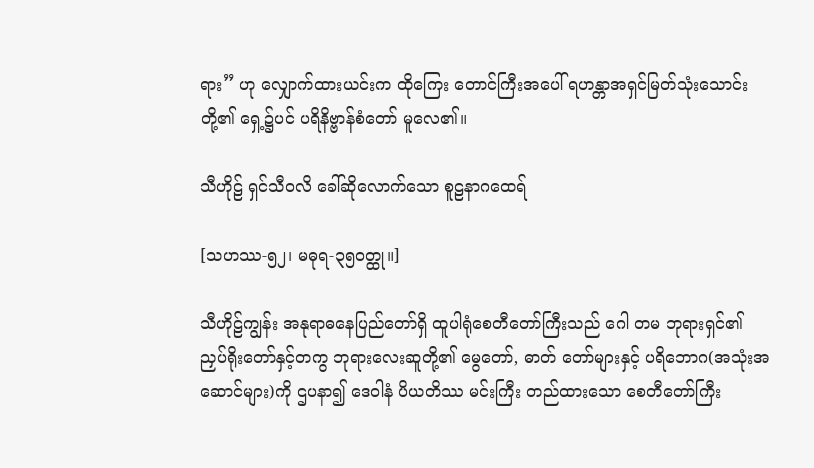ရား” ဟု လျှောက်ထားယင်းက ထိုကြေး တောင်ကြီးအပေါ် ရဟန္တာအရှင်မြတ်သုံးသောင်းတို့၏ ရှေ့၌ပင် ပရိနိဗ္ဗာန်စံတော် မူလေ၏။

သီဟိုဠ် ရှင်သီဝလိ ခေါ်ဆိုလောက်သော စူဠနာဂထေရ်

[သဟဿ-၅၂၊ မဓုရ-၃၅ဝတ္ထု။]

သီဟိုဠ်ကျွန်း အနုရာဓနေပြည်တော်ရှိ ထူပါရုံစေတီတော်ကြီးသည် ဂေါ တမ ဘုရားရှင်၏ ညှပ်ရိုးတော်နှင့်တကွ ဘုရားလေးဆူတို့၏ မွေတော်, ဓာတ် တော်များနှင့် ပရိဘောဂ(အသုံးအဆောင်များ)ကို ဌပနာ၍ ဒေဝါနံ ပိယတိဿ မင်းကြီး တည်ထားသော စေတီတော်ကြီး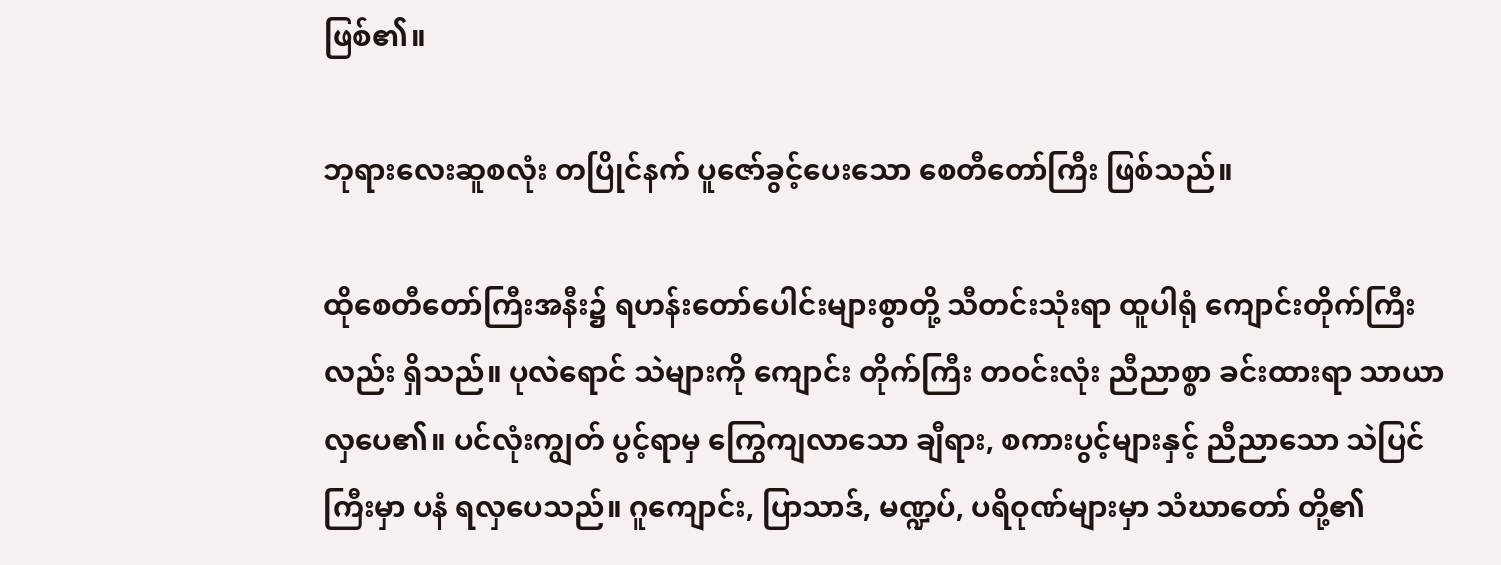ဖြစ်၏။

ဘုရားလေးဆူစလုံး တပြိုင်နက် ပူဇော်ခွင့်ပေးသော စေတီတော်ကြီး ဖြစ်သည်။

ထိုစေတီတော်ကြီးအနီး၌ ရဟန်းတော်ပေါင်းများစွာတို့ သီတင်းသုံးရာ ထူပါရုံ ကျောင်းတိုက်ကြီးလည်း ရှိသည်။ ပုလဲရောင် သဲများကို ကျောင်း တိုက်ကြီး တဝင်းလုံး ညီညာစ္စာ ခင်းထားရာ သာယာလှပေ၏။ ပင်လုံးကျွတ် ပွင့်ရာမှ ကြွေကျလာသော ချီရား, စကားပွင့်များနှင့် ညီညာသော သဲပြင်ကြီးမှာ ပနံ ရလှပေသည်။ ဂူကျောင်း, ပြာသာဒ်, မဏ္ဍပ်, ပရိဝုဏ်များမှာ သံဃာတော် တို့၏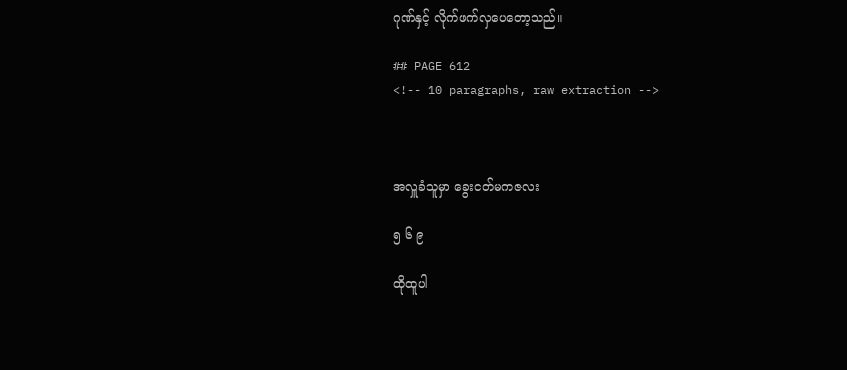ဂုဏ်နှင့် လိုက်ဖက်လှပေတော့သည်။

## PAGE 612
<!-- 10 paragraphs, raw extraction -->



အလှူခံသူမှာ ခွေးငတ်မကဇလး

၅ ၆ ၉

ထိုထူပါ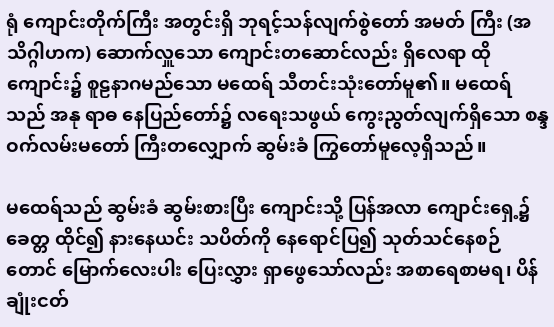ရုံ ကျောင်းတိုက်ကြီး အတွင်းရှိ ဘုရင့်သန်လျက်စွဲတော် အမတ် ကြီး (အသိဂ္ဂါဟက) ဆောက်လှူသော ကျောင်းတဆောင်လည်း ရှိလေရာ ထို ကျောင်း၌ စူဠနာဂမည်သော မထေရ် သီတင်းသုံးတော်မူ၏။ မထေရ်သည် အနု ရာဓ နေပြည်တော်၌ လရေးသဖွယ် ကွေးညွတ်လျက်ရှိသော စန္ဒဝက်လမ်းမတော် ကြီးတလျှောက် ဆွမ်းခံ ကြွတော်မူလေ့ရှိသည်။

မထေရ်သည် ဆွမ်းခံ ဆွမ်းစားပြီး ကျောင်းသို့ ပြန်အလာ ကျောင်းရှေ့၌ ခေတ္တ ထိုင်၍ နားနေယင်း သပိတ်ကို နေရောင်ပြ၍ သုတ်သင်နေစဉ် တောင် မြောက်လေးပါး ပြေးလွှား ရှာဖွေသော်လည်း အစာရေစာမရ၊ ပိန်ချုံးငတ်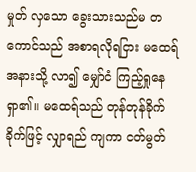မှုတ် လှသော ခွေးသားသည်မ တကောင်သည် အစာရလိုရငြား မထေရ်အနားသို့ လာ၍ မျှော်ငံ ကြည့်ရှုနေရှာ၏။ မထေရ်သည် တုန်တုန်ခိုက်ခိုက်ဖြင့် လျှာရည် ကျကာ ငတ်မွတ်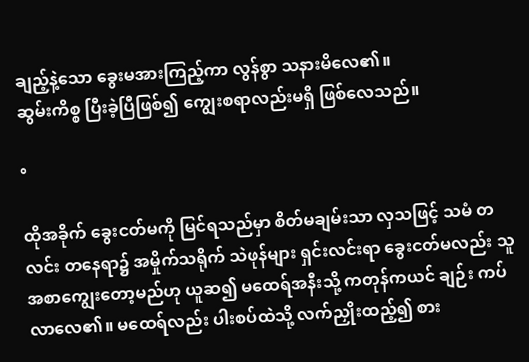ချည့်နဲ့သော ခွေးမအားကြည့်ကာ လွန်စွာ သနားမိလေ၏။
ဆွမ်းကိစ္စ ပြီးခဲ့ပြီဖြစ်၍ ကျွေးစရာလည်းမရှိ ဖြစ်လေသည်။

°

ထိုအခိုက် ခွေးငတ်မကို မြင်ရသည်မှာ စိတ်မချမ်းသာ လှသဖြင့် သမံ တလင်း တနေရာ၌ အမှိုက်သရိုက် သဲဖုန်များ ရှင်းလင်းရာ ခွေးငတ်မလည်း သူ အစာကျွေးတော့မည်ဟု ယူဆ၍ မထေရ်အနီးသို့ ကတုန်ကယင် ချဉ်း ကပ်လာလေ၏။ မထေရ်လည်း ပါးစပ်ထဲသို့ လက်ညှိုးထည့်၍ စား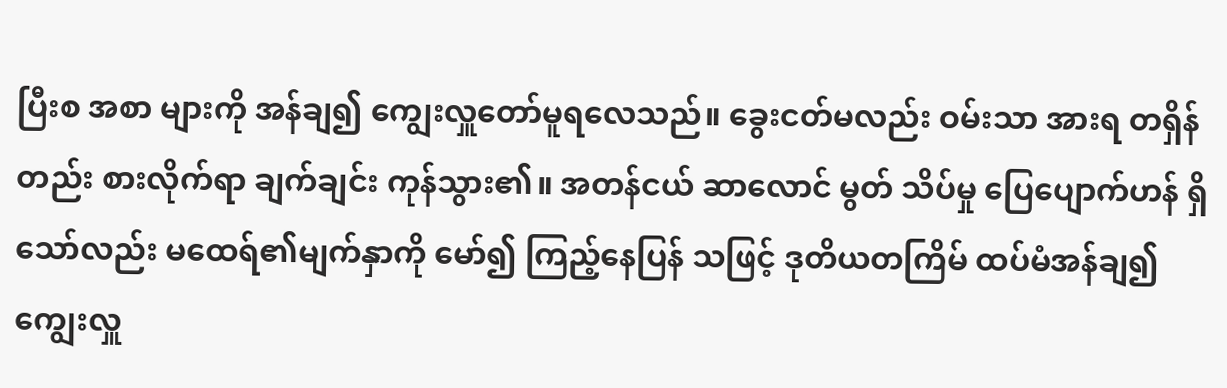ပြီးစ အစာ များကို အန်ချ၍ ကျွေးလှူတော်မူရလေသည်။ ခွေးငတ်မလည်း ဝမ်းသာ အားရ တရှိန်တည်း စားလိုက်ရာ ချက်ချင်း ကုန်သွား၏။ အတန်ငယ် ဆာလောင် မွတ် သိပ်မှု ပြေပျောက်ဟန် ရှိသော်လည်း မထေရ်၏မျက်နှာကို မော်၍ ကြည့်နေပြန် သဖြင့် ဒုတိယတကြိမ် ထပ်မံအန်ချ၍ ကျွေးလှူ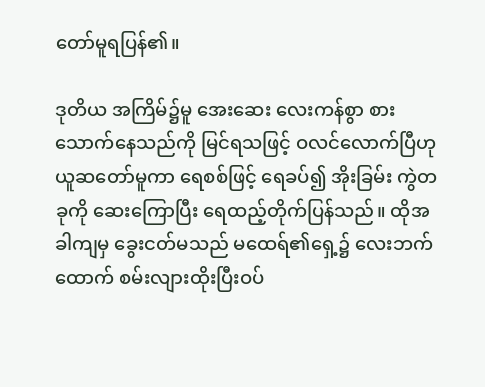တော်မူရပြန်၏။

ဒုတိယ အကြိမ်၌မူ အေးဆေး လေးကန်စွာ စားသောက်နေသည်ကို မြင်ရသဖြင့် ဝလင်လောက်ပြီဟု ယူဆတော်မူကာ ရေစစ်ဖြင့် ရေခပ်၍ အိုးခြမ်း ကွဲတခုကို ဆေးကြောပြီး ရေထည့်တိုက်ပြန်သည်။ ထိုအခါကျမှ ခွေးငတ်မသည် မထေရ်၏ရှေ့၌ လေးဘက်ထောက် စမ်းလျားထိုးပြီးဝပ်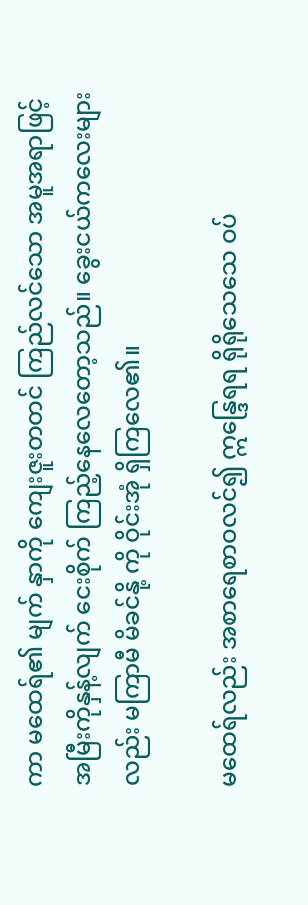ကာ မထေရ်၏ မျက် နှာကို ကျေးဇူးတတင် ကြည်လင်သော အမူအရာဖြင့် အမြီးကိုနှန့်လျက် ငေးစိုက် ကြည့်နေလေတော့သည်။ ခွေးငယ်ကလေးများလည်း မကြာမီ မိခင်နို့ ကို ဝိုင်းအုံ ရှိကြလေ၏။

မထေရ်လည်း အစာရေစာဝလင်၍ ဣန္ဒြေရရ ရိုရိုသေသေ ဝပ်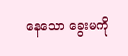နေသော ခွေးမကို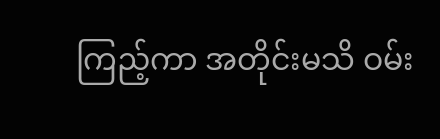ကြည့်ကာ အတိုင်းမသိ ဝမ်း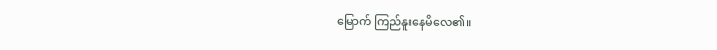မြောက် ကြည်နူးနေမိလေ၏။